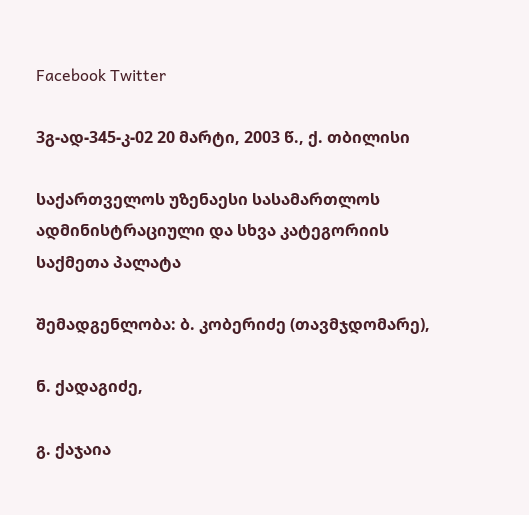Facebook Twitter

3გ-ად-345-კ-02 20 მარტი, 2003 წ., ქ. თბილისი

საქართველოს უზენაესი სასამართლოს ადმინისტრაციული და სხვა კატეგორიის საქმეთა პალატა

შემადგენლობა: ბ. კობერიძე (თავმჯდომარე),

ნ. ქადაგიძე,

გ. ქაჯაია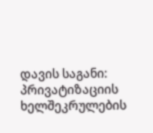დავის საგანი: პრივატიზაციის ხელშეკრულების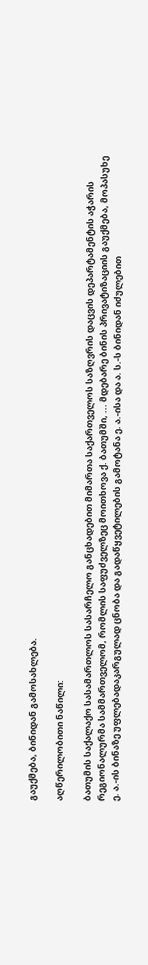გაუქმება, ბინიდან გამოსახლება.

აღწერილობითი ნაწილი:

ბათუმის საქალაქო სასამართლოს სასარჩელო განცხადებით მიმართა საქართველოს საზღვრის დაცვის დეპარტამენტის აჭარის რეგიონალურმა სამმართველომ, რომლის საფუძველზეც მოითხოვა ქ. ბათუმში, ... მდებარე ბინის პრივატიზაციის გაუქმება, მოპასუხე ე. ა.-ის ბინაზე უფლებადაკარგულად ცნობა და გადაწყვეტილების გამოტანა ე. ა.-ისა და ა. ს.-ს ბინიდან იძულებით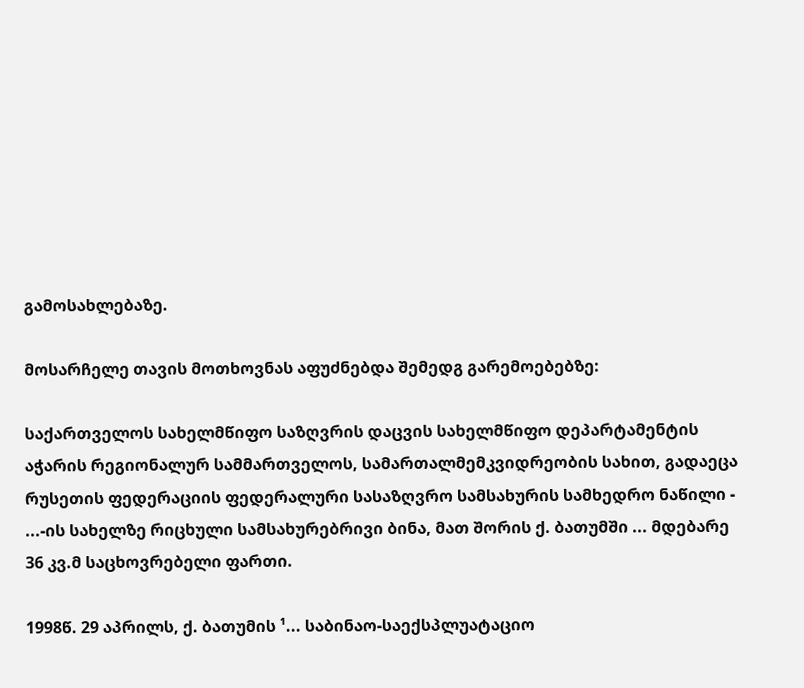გამოსახლებაზე.

მოსარჩელე თავის მოთხოვნას აფუძნებდა შემედგ გარემოებებზე:

საქართველოს სახელმწიფო საზღვრის დაცვის სახელმწიფო დეპარტამენტის აჭარის რეგიონალურ სამმართველოს, სამართალმემკვიდრეობის სახით, გადაეცა რუსეთის ფედერაციის ფედერალური სასაზღვრო სამსახურის სამხედრო ნაწილი - ...-ის სახელზე რიცხული სამსახურებრივი ბინა, მათ შორის ქ. ბათუმში ... მდებარე 36 კვ.მ საცხოვრებელი ფართი.

1998წ. 29 აპრილს, ქ. ბათუმის ¹... საბინაო-საექსპლუატაციო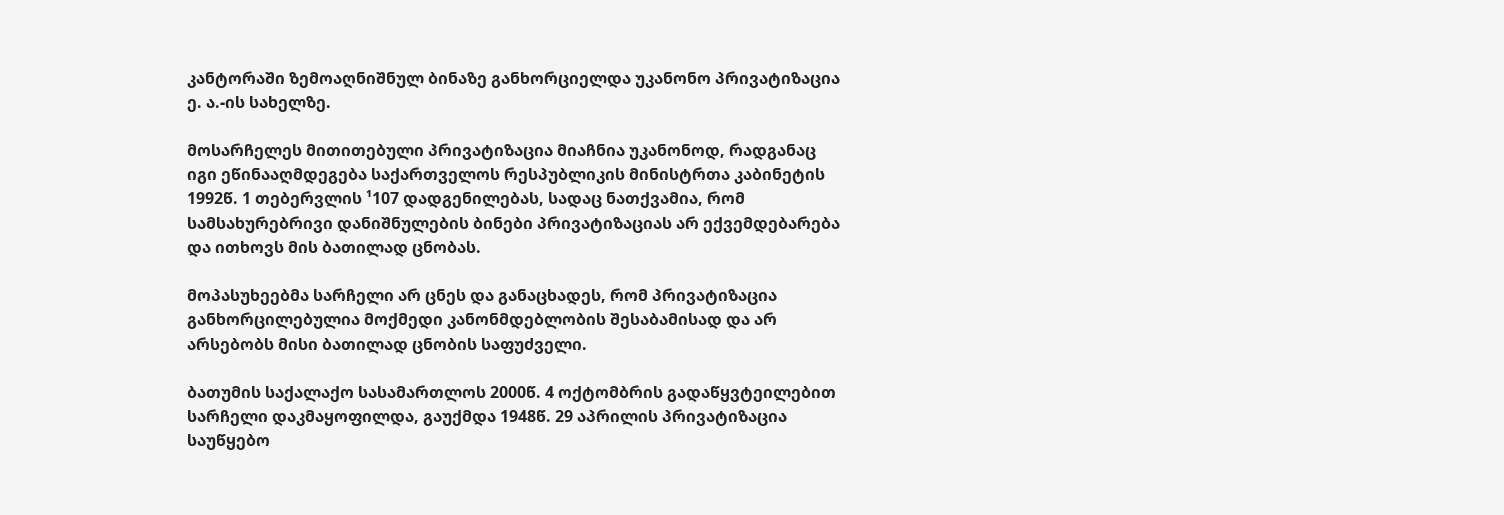კანტორაში ზემოაღნიშნულ ბინაზე განხორციელდა უკანონო პრივატიზაცია ე. ა.-ის სახელზე.

მოსარჩელეს მითითებული პრივატიზაცია მიაჩნია უკანონოდ, რადგანაც იგი ეწინააღმდეგება საქართველოს რესპუბლიკის მინისტრთა კაბინეტის 1992წ. 1 თებერვლის ¹107 დადგენილებას, სადაც ნათქვამია, რომ სამსახურებრივი დანიშნულების ბინები პრივატიზაციას არ ექვემდებარება და ითხოვს მის ბათილად ცნობას.

მოპასუხეებმა სარჩელი არ ცნეს და განაცხადეს, რომ პრივატიზაცია განხორცილებულია მოქმედი კანონმდებლობის შესაბამისად და არ არსებობს მისი ბათილად ცნობის საფუძველი.

ბათუმის საქალაქო სასამართლოს 2000წ. 4 ოქტომბრის გადაწყვტეილებით სარჩელი დაკმაყოფილდა, გაუქმდა 1948წ. 29 აპრილის პრივატიზაცია საუწყებო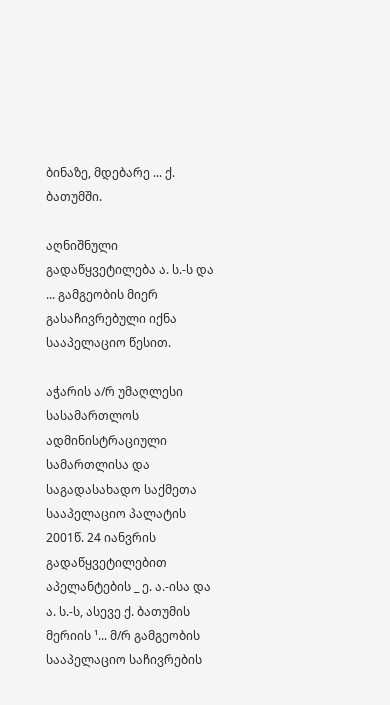ბინაზე, მდებარე ... ქ. ბათუმში.

აღნიშნული გადაწყვეტილება ა. ს.-ს და ... გამგეობის მიერ გასაჩივრებული იქნა სააპელაციო წესით.

აჭარის ა/რ უმაღლესი სასამართლოს ადმინისტრაციული სამართლისა და საგადასახადო საქმეთა სააპელაციო პალატის 2001წ. 24 იანვრის გადაწყვეტილებით აპელანტების _ ე. ა.-ისა და ა. ს.-ს, ასევე ქ. ბათუმის მერიის ¹... მ/რ გამგეობის სააპელაციო საჩივრების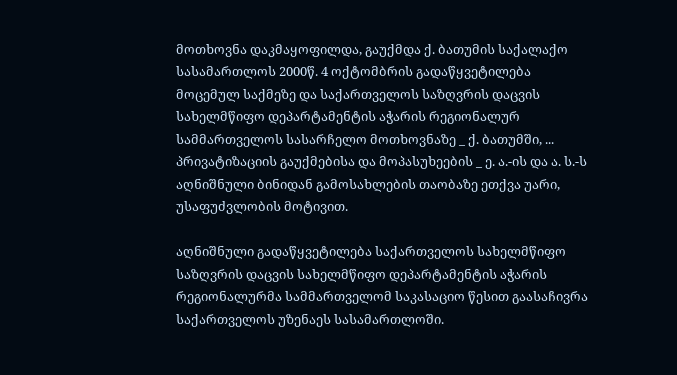მოთხოვნა დაკმაყოფილდა, გაუქმდა ქ. ბათუმის საქალაქო სასამართლოს 2000წ. 4 ოქტომბრის გადაწყვეტილება მოცემულ საქმეზე და საქართველოს საზღვრის დაცვის სახელმწიფო დეპარტამენტის აჭარის რეგიონალურ სამმართველოს სასარჩელო მოთხოვნაზე _ ქ. ბათუმში, ... პრივატიზაციის გაუქმებისა და მოპასუხეების _ ე. ა.-ის და ა. ს.-ს აღნიშნული ბინიდან გამოსახლების თაობაზე ეთქვა უარი, უსაფუძვლობის მოტივით.

აღნიშნული გადაწყვეტილება საქართველოს სახელმწიფო საზღვრის დაცვის სახელმწიფო დეპარტამენტის აჭარის რეგიონალურმა სამმართველომ საკასაციო წესით გაასაჩივრა საქართველოს უზენაეს სასამართლოში.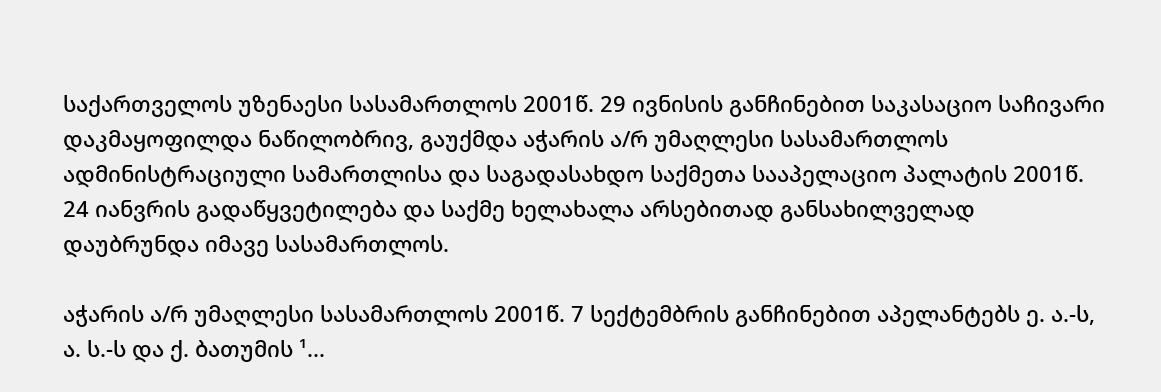საქართველოს უზენაესი სასამართლოს 2001წ. 29 ივნისის განჩინებით საკასაციო საჩივარი დაკმაყოფილდა ნაწილობრივ, გაუქმდა აჭარის ა/რ უმაღლესი სასამართლოს ადმინისტრაციული სამართლისა და საგადასახდო საქმეთა სააპელაციო პალატის 2001წ. 24 იანვრის გადაწყვეტილება და საქმე ხელახალა არსებითად განსახილველად დაუბრუნდა იმავე სასამართლოს.

აჭარის ა/რ უმაღლესი სასამართლოს 2001წ. 7 სექტემბრის განჩინებით აპელანტებს ე. ა.-ს, ა. ს.-ს და ქ. ბათუმის ¹...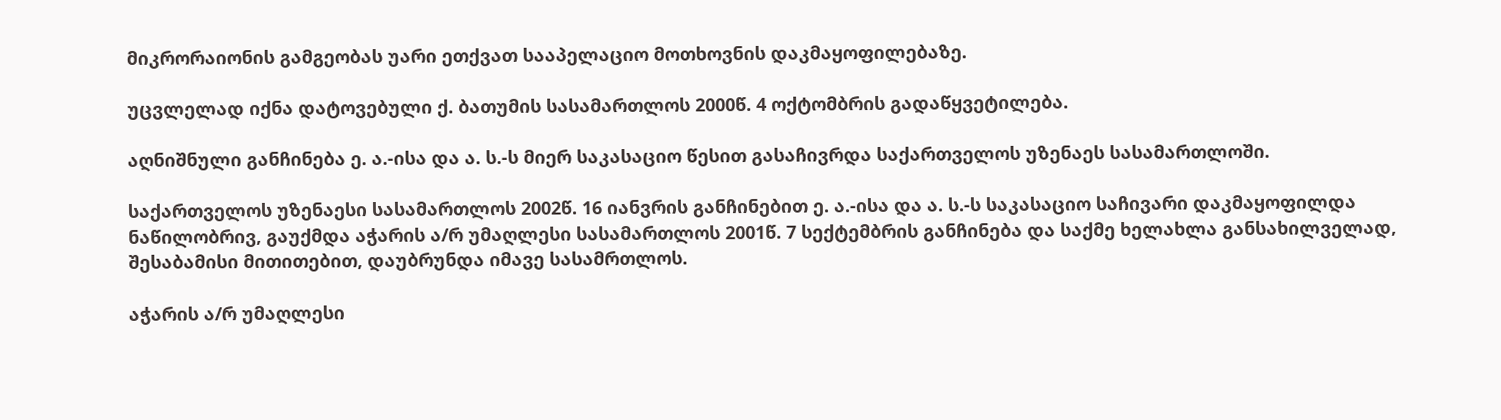მიკრორაიონის გამგეობას უარი ეთქვათ სააპელაციო მოთხოვნის დაკმაყოფილებაზე.

უცვლელად იქნა დატოვებული ქ. ბათუმის სასამართლოს 2000წ. 4 ოქტომბრის გადაწყვეტილება.

აღნიშნული განჩინება ე. ა.-ისა და ა. ს.-ს მიერ საკასაციო წესით გასაჩივრდა საქართველოს უზენაეს სასამართლოში.

საქართველოს უზენაესი სასამართლოს 2002წ. 16 იანვრის განჩინებით ე. ა.-ისა და ა. ს.-ს საკასაციო საჩივარი დაკმაყოფილდა ნაწილობრივ, გაუქმდა აჭარის ა/რ უმაღლესი სასამართლოს 2001წ. 7 სექტემბრის განჩინება და საქმე ხელახლა განსახილველად, შესაბამისი მითითებით, დაუბრუნდა იმავე სასამრთლოს.

აჭარის ა/რ უმაღლესი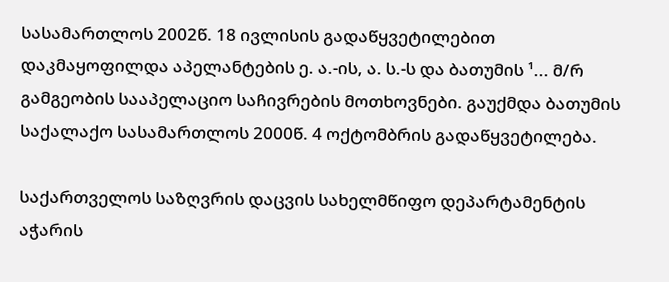სასამართლოს 2002წ. 18 ივლისის გადაწყვეტილებით დაკმაყოფილდა აპელანტების ე. ა.-ის, ა. ს.-ს და ბათუმის ¹... მ/რ გამგეობის სააპელაციო საჩივრების მოთხოვნები. გაუქმდა ბათუმის საქალაქო სასამართლოს 2000წ. 4 ოქტომბრის გადაწყვეტილება.

საქართველოს საზღვრის დაცვის სახელმწიფო დეპარტამენტის აჭარის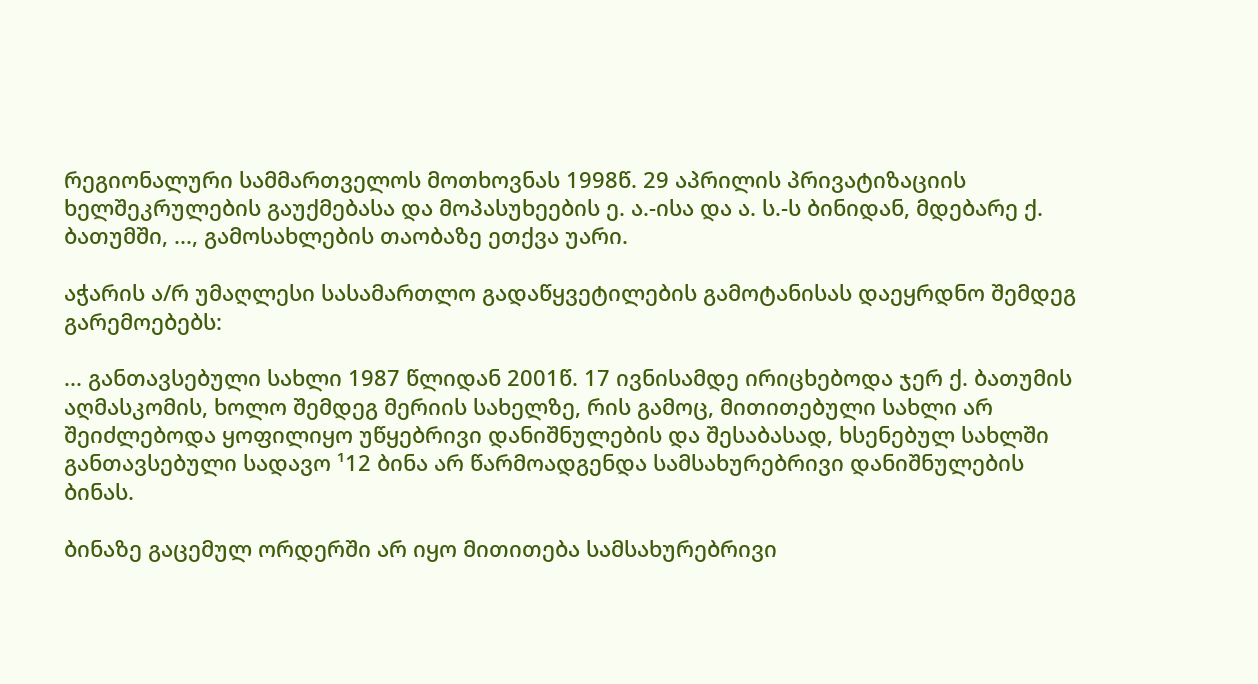რეგიონალური სამმართველოს მოთხოვნას 1998წ. 29 აპრილის პრივატიზაციის ხელშეკრულების გაუქმებასა და მოპასუხეების ე. ა.-ისა და ა. ს.-ს ბინიდან, მდებარე ქ. ბათუმში, ..., გამოსახლების თაობაზე ეთქვა უარი.

აჭარის ა/რ უმაღლესი სასამართლო გადაწყვეტილების გამოტანისას დაეყრდნო შემდეგ გარემოებებს:

... განთავსებული სახლი 1987 წლიდან 2001წ. 17 ივნისამდე ირიცხებოდა ჯერ ქ. ბათუმის აღმასკომის, ხოლო შემდეგ მერიის სახელზე, რის გამოც, მითითებული სახლი არ შეიძლებოდა ყოფილიყო უწყებრივი დანიშნულების და შესაბასად, ხსენებულ სახლში განთავსებული სადავო ¹12 ბინა არ წარმოადგენდა სამსახურებრივი დანიშნულების ბინას.

ბინაზე გაცემულ ორდერში არ იყო მითითება სამსახურებრივი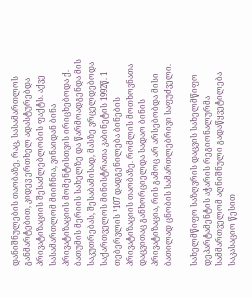დანიშნულების თაობაზე, რაც, სასამართლოს განმარტებით, კიდევ ერთხელ ადასტურებდა პრივატიზაციის შესაძლებლობის ფაქტს. აქვე სასამართლომ მიიჩნია, ვინაიდან ბინა პრივატიზაციის მომენტისთვის ირიცხებოდა ქ. ბათუმის მერიის სახელზე და წარმოადგენდა მის საკუთრებას, შესაბამისად, მასზე ვრცელდებოდა საქართველოს მინისტრათა კაბინეტის 1992წ. 1 თებერვლის ¹107 დადგენილება ბინების პრივატიზაციის თაობაზე. რომლის მოთხოვნათა დაცვითაც განხორციელდა სადაო ბინის პრივატიზაცია, რის გამოც არ არსებობდა მისი ბათილად ცნობის სამართლებრივი საფუძველი.

სახელმწიფო საზღვრის დაცვის სახელმწიფო დეპარტამენტის აჭარის რეგიონალურმა სამმართველომ აღნიშნული გადაწყვეტილება საკასაციო წესით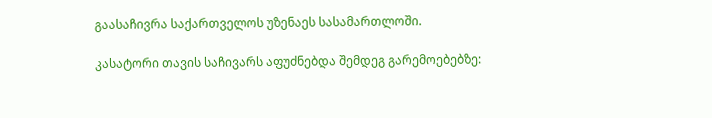გაასაჩივრა საქართველოს უზენაეს სასამართლოში.

კასატორი თავის საჩივარს აფუძნებდა შემდეგ გარემოებებზე: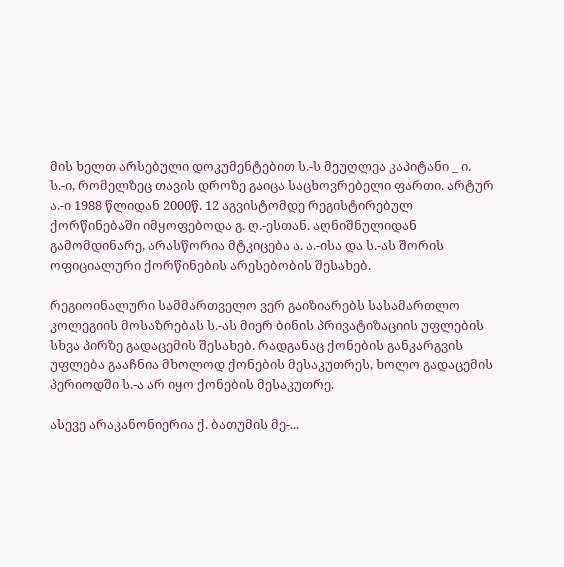მის ხელთ არსებული დოკუმენტებით ს.-ს მეუღლეა კაპიტანი _ ი. ს.-ი, რომელზეც თავის დროზე გაიცა საცხოვრებელი ფართი. არტურ ა.-ი 1988 წლიდან 2000წ. 12 აგვისტომდე რეგისტირებულ ქორწინებაში იმყოფებოდა გ. ღ.-ესთან. აღნიშნულიდან გამომდინარე, არასწორია მტკიცება ა. ა.-ისა და ს.-ას შორის ოფიციალური ქორწინების არესებობის შესახებ.

რეგიოინალური სამმართველო ვერ გაიზიარებს სასამართლო კოლეგიის მოსაზრებას ს.-ას მიერ ბინის პრივატიზაციის უფლების სხვა პირზე გადაცემის შესახებ. რადგანაც ქონების განკარგვის უფლება გააჩნია მხოლოდ ქონების მესაკუთრეს, ხოლო გადაცემის პერიოდში ს.-ა არ იყო ქონების მესაკუთრე.

ასევე არაკანონიერია ქ. ბათუმის მე-...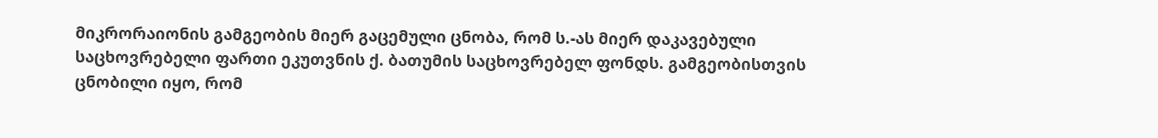მიკრორაიონის გამგეობის მიერ გაცემული ცნობა, რომ ს.-ას მიერ დაკავებული საცხოვრებელი ფართი ეკუთვნის ქ. ბათუმის საცხოვრებელ ფონდს. გამგეობისთვის ცნობილი იყო, რომ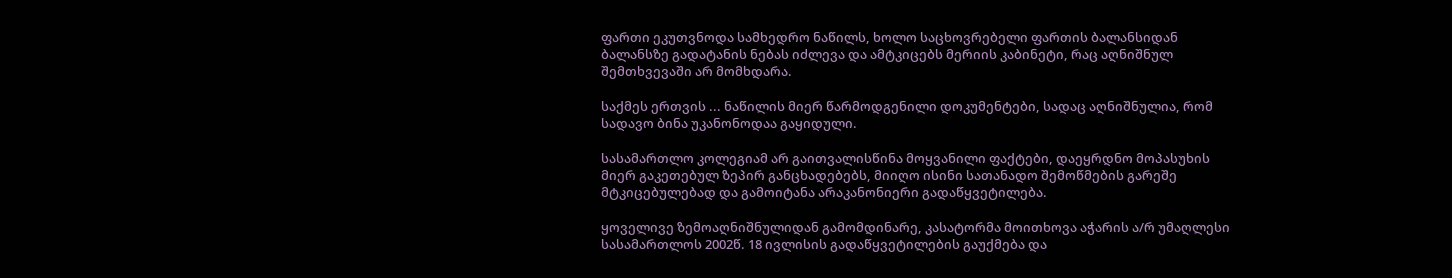ფართი ეკუთვნოდა სამხედრო ნაწილს, ხოლო საცხოვრებელი ფართის ბალანსიდან ბალანსზე გადატანის ნებას იძლევა და ამტკიცებს მერიის კაბინეტი, რაც აღნიშნულ შემთხვევაში არ მომხდარა.

საქმეს ერთვის ... ნაწილის მიერ წარმოდგენილი დოკუმენტები, სადაც აღნიშნულია, რომ სადავო ბინა უკანონოდაა გაყიდული.

სასამართლო კოლეგიამ არ გაითვალისწინა მოყვანილი ფაქტები, დაეყრდნო მოპასუხის მიერ გაკეთებულ ზეპირ განცხადებებს, მიიღო ისინი სათანადო შემოწმების გარეშე მტკიცებულებად და გამოიტანა არაკანონიერი გადაწყვეტილება.

ყოველივე ზემოაღნიშნულიდან გამომდინარე, კასატორმა მოითხოვა აჭარის ა/რ უმაღლესი სასამართლოს 2002წ. 18 ივლისის გადაწყვეტილების გაუქმება და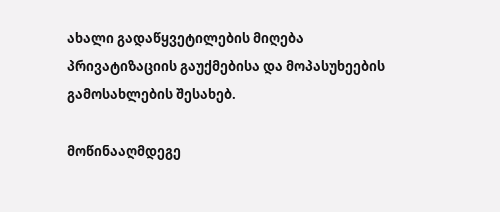ახალი გადაწყვეტილების მიღება პრივატიზაციის გაუქმებისა და მოპასუხეების გამოსახლების შესახებ.

მოწინააღმდეგე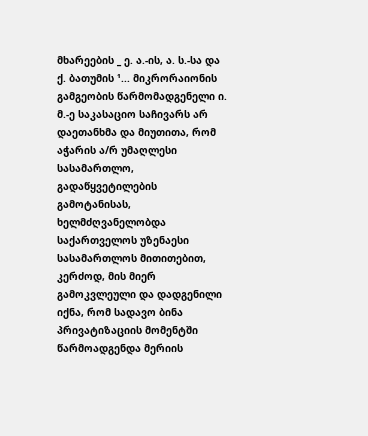მხარეების _ ე. ა.-ის, ა. ს.-სა და ქ. ბათუმის ¹... მიკრორაიონის გამგეობის წარმომადგენელი ი. მ.-ე საკასაციო საჩივარს არ დაეთანხმა და მიუთითა, რომ აჭარის ა/რ უმაღლესი სასამართლო, გადაწყვეტილების გამოტანისას, ხელმძღვანელობდა საქართველოს უზენაესი სასამართლოს მითითებით, კერძოდ, მის მიერ გამოკვლეული და დადგენილი იქნა, რომ სადავო ბინა პრივატიზაციის მომენტში წარმოადგენდა მერიის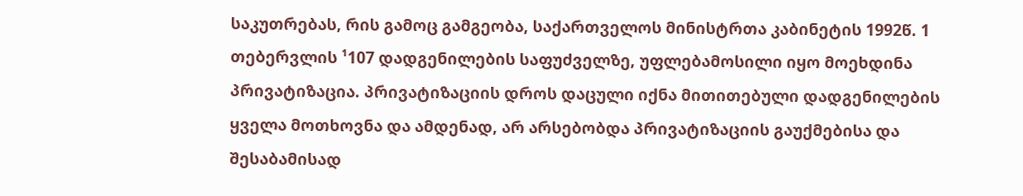საკუთრებას, რის გამოც გამგეობა, საქართველოს მინისტრთა კაბინეტის 1992წ. 1 თებერვლის ¹107 დადგენილების საფუძველზე, უფლებამოსილი იყო მოეხდინა პრივატიზაცია. პრივატიზაციის დროს დაცული იქნა მითითებული დადგენილების ყველა მოთხოვნა და ამდენად, არ არსებობდა პრივატიზაციის გაუქმებისა და შესაბამისად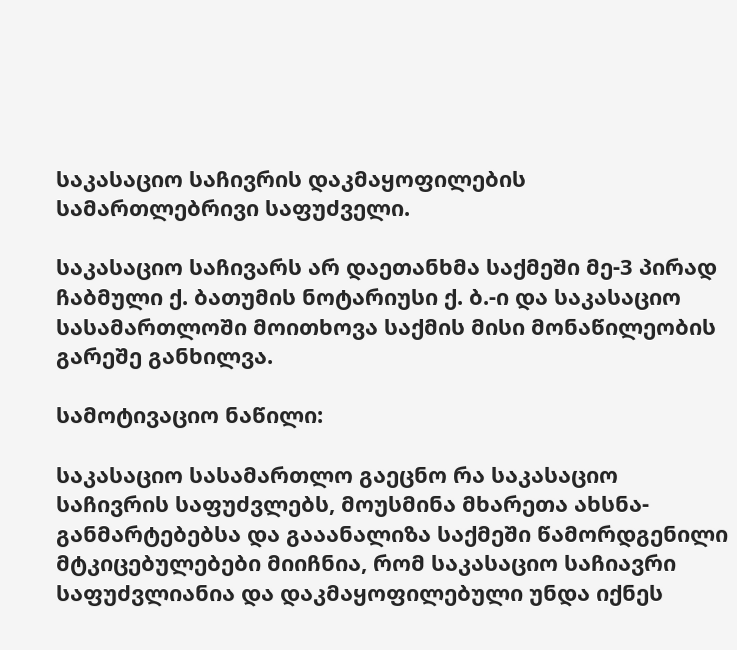საკასაციო საჩივრის დაკმაყოფილების სამართლებრივი საფუძველი.

საკასაციო საჩივარს არ დაეთანხმა საქმეში მე-3 პირად ჩაბმული ქ. ბათუმის ნოტარიუსი ქ. ბ.-ი და საკასაციო სასამართლოში მოითხოვა საქმის მისი მონაწილეობის გარეშე განხილვა.

სამოტივაციო ნაწილი:

საკასაციო სასამართლო გაეცნო რა საკასაციო საჩივრის საფუძვლებს, მოუსმინა მხარეთა ახსნა-განმარტებებსა და გააანალიზა საქმეში წამორდგენილი მტკიცებულებები მიიჩნია, რომ საკასაციო საჩიავრი საფუძვლიანია და დაკმაყოფილებული უნდა იქნეს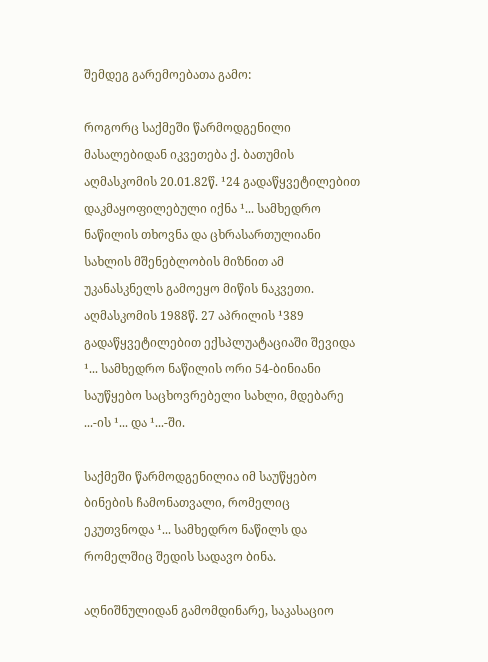შემდეგ გარემოებათა გამო:

როგორც საქმეში წარმოდგენილი მასალებიდან იკვეთება ქ. ბათუმის აღმასკომის 20.01.82წ. ¹24 გადაწყვეტილებით დაკმაყოფილებული იქნა ¹... სამხედრო ნაწილის თხოვნა და ცხრასართულიანი სახლის მშენებლობის მიზნით ამ უკანასკნელს გამოეყო მიწის ნაკვეთი. აღმასკომის 1988წ. 27 აპრილის ¹389 გადაწყვეტილებით ექსპლუატაციაში შევიდა ¹... სამხედრო ნაწილის ორი 54-ბინიანი საუწყებო საცხოვრებელი სახლი, მდებარე ...-ის ¹... და ¹...-ში.

საქმეში წარმოდგენილია იმ საუწყებო ბინების ჩამონათვალი, რომელიც ეკუთვნოდა ¹... სამხედრო ნაწილს და რომელშიც შედის სადავო ბინა.

აღნიშნულიდან გამომდინარე, საკასაციო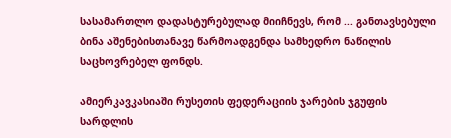სასამართლო დადასტურებულად მიიჩნევს, რომ ... განთავსებული ბინა აშენებისთანავე წარმოადგენდა სამხედრო ნაწილის საცხოვრებელ ფონდს.

ამიერკავკასიაში რუსეთის ფედერაციის ჯარების ჯგუფის სარდლის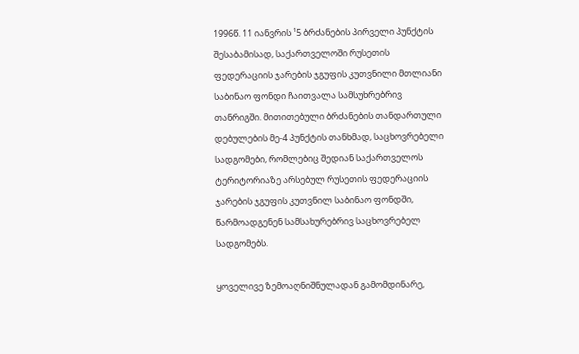1996წ. 11 იანვრის ¹5 ბრძანების პირველი პუნქტის შესაბამისად, საქართველოში რუსეთის ფედერაციის ჯარების ჯგუფის კუთვნილი მთლიანი საბინაო ფონდი ჩაითვალა სამსუხრებრივ თანრიგში. მითითებული ბრძანების თანდართული დებულების მე-4 პუნქტის თანხმად, საცხოვრებელი სადგომები, რომლებიც შედიან საქართველოს ტერიტორიაზე არსებულ რუსეთის ფედერაციის ჯარების ჯგუფის კუთვნილ საბინაო ფონდში, წარმოადგენენ სამსახურებრივ საცხოვრებელ სადგომებს.

ყოველივე ზემოაღნიშნულადან გამომდინარე,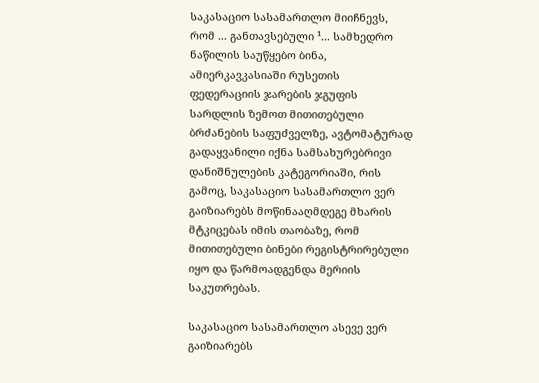საკასაციო სასამართლო მიიჩნევს, რომ ... განთავსებული ¹... სამხედრო ნაწილის საუწყებო ბინა, ამიერკავკასიაში რუსეთის ფედერაციის ჯარების ჯგუფის სარდლის ზემოთ მითითებული ბრძანების საფუძველზე, ავტომატურად გადაყვანილი იქნა სამსახურებრივი დანიშნულების კატეგორიაში, რის გამოც, საკასაციო სასამართლო ვერ გაიზიარებს მოწინააღმდეგე მხარის მტკიცებას იმის თაობაზე, რომ მითითებული ბინები რეგისტრირებული იყო და წარმოადგენდა მერიის საკუთრებას.

საკასაციო სასამართლო ასევე ვერ გაიზიარებს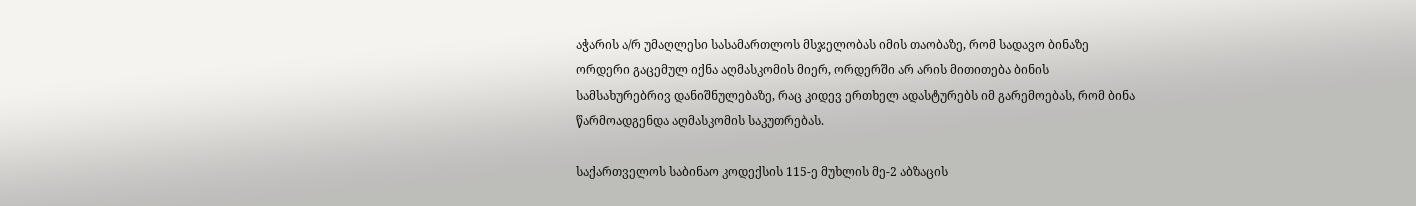აჭარის ა/რ უმაღლესი სასამართლოს მსჯელობას იმის თაობაზე, რომ სადავო ბინაზე ორდერი გაცემულ იქნა აღმასკომის მიერ, ორდერში არ არის მითითება ბინის სამსახურებრივ დანიშნულებაზე, რაც კიდევ ერთხელ ადასტურებს იმ გარემოებას, რომ ბინა წარმოადგენდა აღმასკომის საკუთრებას.

საქართველოს საბინაო კოდექსის 115-ე მუხლის მე-2 აბზაცის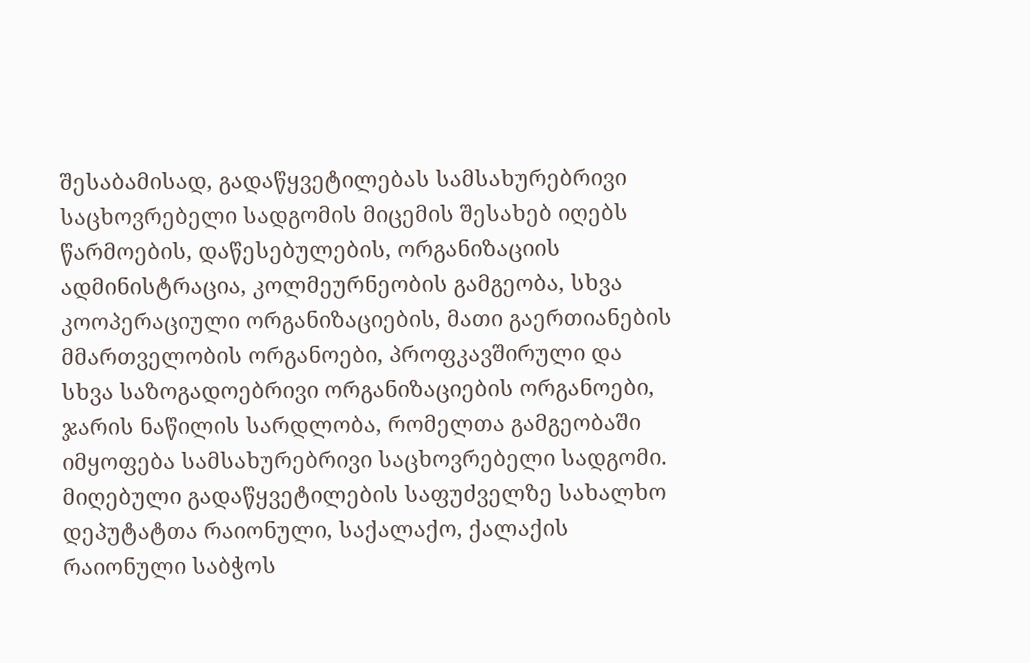შესაბამისად, გადაწყვეტილებას სამსახურებრივი საცხოვრებელი სადგომის მიცემის შესახებ იღებს წარმოების, დაწესებულების, ორგანიზაციის ადმინისტრაცია, კოლმეურნეობის გამგეობა, სხვა კოოპერაციული ორგანიზაციების, მათი გაერთიანების მმართველობის ორგანოები, პროფკავშირული და სხვა საზოგადოებრივი ორგანიზაციების ორგანოები, ჯარის ნაწილის სარდლობა, რომელთა გამგეობაში იმყოფება სამსახურებრივი საცხოვრებელი სადგომი. მიღებული გადაწყვეტილების საფუძველზე სახალხო დეპუტატთა რაიონული, საქალაქო, ქალაქის რაიონული საბჭოს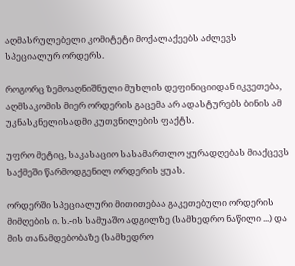აღმასრულებელი კომიტეტი მოქალაქეებს აძლევს სპეციალურ ორდერს.

როგორც ზემოაღნიშნული მუხლის დეფინიციიდან იკვეთება, აღმსაკომის მიერ ორდერის გაცემა არ ადასტურებს ბინის ამ უკნასკნელისადმი კუთვნილების ფაქტს.

უფრო მეტიც, საკასაციო სასამართლო ყურადღებას მიაქცევს საქმეში წარმოდგენილ ორდერის ყუას.

ორდერში სპეციალური მითითებაა გაკეთებული ორდერის მიმღების ი. ს.-ის სამუაშო ადგილზე (სამხედრო ნაწილი ...) და მის თანამდებობაზე (სამხედრო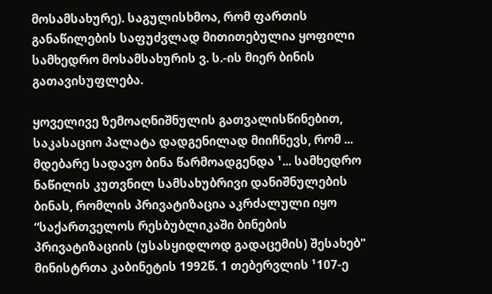მოსამსახურე). საგულისხმოა, რომ ფართის განაწილების საფუძვლად მითითებულია ყოფილი სამხედრო მოსამსახურის ვ. ს.-ის მიერ ბინის გათავისუფლება.

ყოველივე ზემოაღნიშნულის გათვალისწინებით, საკასაციო პალატა დადგენილად მიიჩნევს, რომ ... მდებარე სადავო ბინა წარმოადგენდა ¹... სამხედრო ნაწილის კუთვნილ სამსახუბრივი დანიშნულების ბინას, რომლის პრივატიზაცია აკრძალული იყო “საქართველოს რესბუბლიკაში ბინების პრივატიზაციის (უსასყიდლოდ გადაცემის) შესახებ" მინისტრთა კაბინეტის 1992წ. 1 თებერვლის ¹107-ე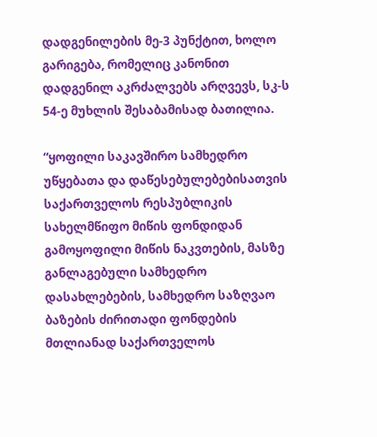დადგენილების მე-3 პუნქტით, ხოლო გარიგება, რომელიც კანონით დადგენილ აკრძალვებს არღვევს, სკ-ს 54-ე მუხლის შესაბამისად ბათილია.

“ყოფილი საკავშირო სამხედრო უწყებათა და დაწესებულებებისათვის საქართველოს რესპუბლიკის სახელმწიფო მიწის ფონდიდან გამოყოფილი მიწის ნაკვთების, მასზე განლაგებული სამხედრო დასახლებების, სამხედრო საზღვაო ბაზების ძირითადი ფონდების მთლიანად საქართველოს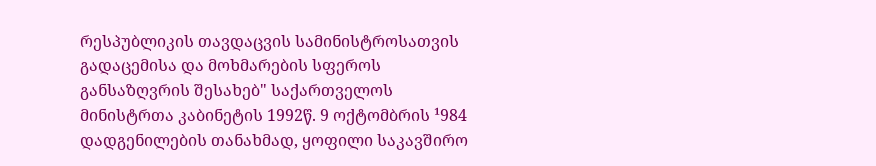რესპუბლიკის თავდაცვის სამინისტროსათვის გადაცემისა და მოხმარების სფეროს განსაზღვრის შესახებ" საქართველოს მინისტრთა კაბინეტის 1992წ. 9 ოქტომბრის ¹984 დადგენილების თანახმად, ყოფილი საკავშირო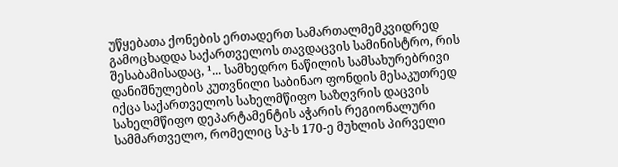უწყებათა ქონების ერთადერთ სამართალმემკვიდრედ გამოცხადდა საქართველოს თავდაცვის სამინისტრო, რის შესაბამისადაც, ¹... სამხედრო ნაწილის სამსახურებრივი დანიშნულების კუთვნილი საბინაო ფონდის მესაკუთრედ იქცა საქართველოს სახელმწიფო საზღვრის დაცვის სახელმწიფო დეპარტამენტის აჭარის რეგიონალური სამმართველო, რომელიც სკ-ს 170-ე მუხლის პირველი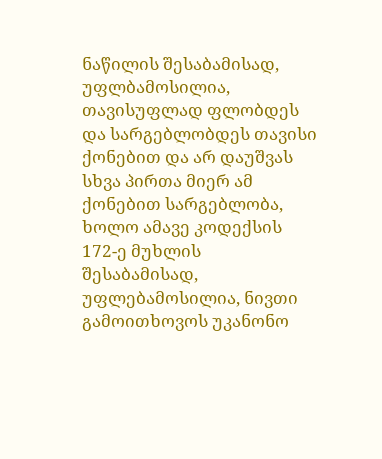ნაწილის შესაბამისად, უფლბამოსილია, თავისუფლად ფლობდეს და სარგებლობდეს თავისი ქონებით და არ დაუშვას სხვა პირთა მიერ ამ ქონებით სარგებლობა, ხოლო ამავე კოდექსის 172-ე მუხლის შესაბამისად, უფლებამოსილია, ნივთი გამოითხოვოს უკანონო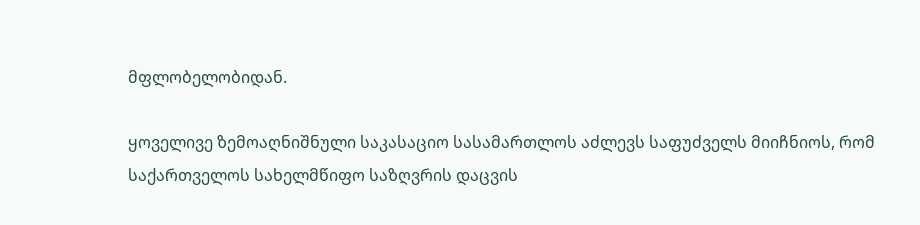მფლობელობიდან.

ყოველივე ზემოაღნიშნული საკასაციო სასამართლოს აძლევს საფუძველს მიიჩნიოს, რომ საქართველოს სახელმწიფო საზღვრის დაცვის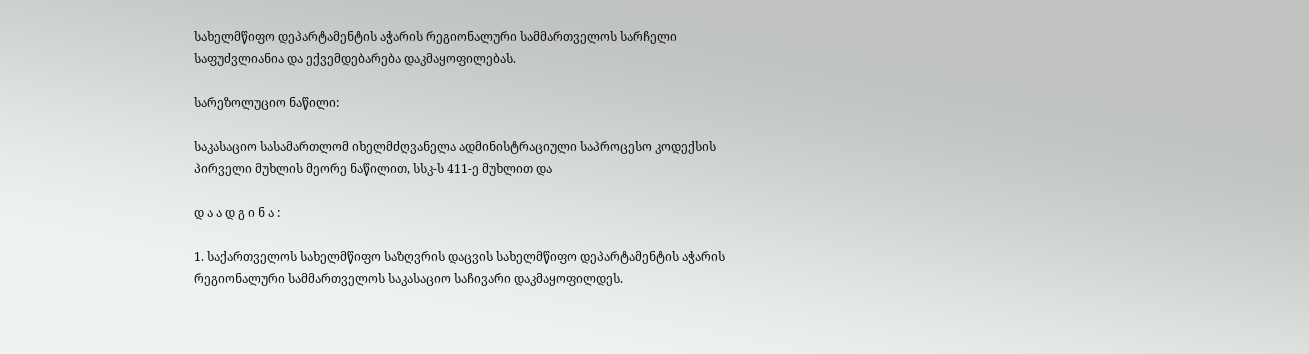სახელმწიფო დეპარტამენტის აჭარის რეგიონალური სამმართველოს სარჩელი საფუძვლიანია და ექვემდებარება დაკმაყოფილებას.

სარეზოლუციო ნაწილი:

საკასაციო სასამართლომ იხელმძღვანელა ადმინისტრაციული საპროცესო კოდექსის პირველი მუხლის მეორე ნაწილით, სსკ-ს 411-ე მუხლით და

დ ა ა დ გ ი ნ ა :

1. საქართველოს სახელმწიფო საზღვრის დაცვის სახელმწიფო დეპარტამენტის აჭარის რეგიონალური სამმართველოს საკასაციო საჩივარი დაკმაყოფილდეს.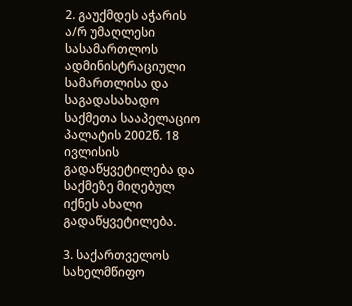2. გაუქმდეს აჭარის ა/რ უმაღლესი სასამართლოს ადმინისტრაციული სამართლისა და საგადასახადო საქმეთა სააპელაციო პალატის 2002წ. 18 ივლისის გადაწყვეტილება და საქმეზე მიღებულ იქნეს ახალი გადაწყვეტილება.

3. საქართველოს სახელმწიფო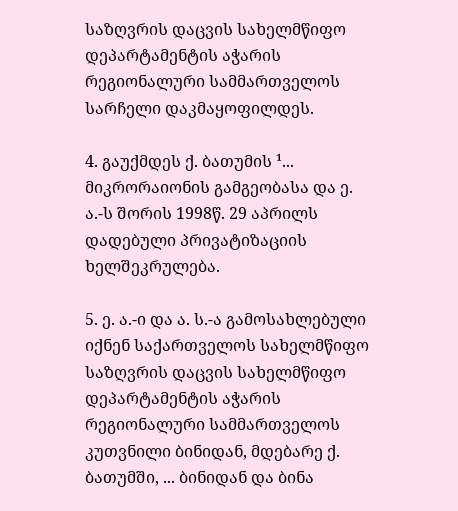საზღვრის დაცვის სახელმწიფო დეპარტამენტის აჭარის რეგიონალური სამმართველოს სარჩელი დაკმაყოფილდეს.

4. გაუქმდეს ქ. ბათუმის ¹... მიკრორაიონის გამგეობასა და ე. ა.-ს შორის 1998წ. 29 აპრილს დადებული პრივატიზაციის ხელშეკრულება.

5. ე. ა.-ი და ა. ს.-ა გამოსახლებული იქნენ საქართველოს სახელმწიფო საზღვრის დაცვის სახელმწიფო დეპარტამენტის აჭარის რეგიონალური სამმართველოს კუთვნილი ბინიდან, მდებარე ქ. ბათუმში, ... ბინიდან და ბინა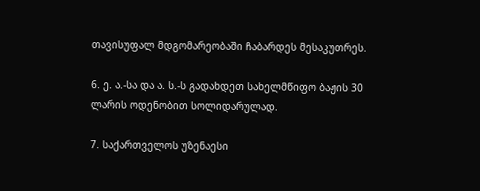თავისუფალ მდგომარეობაში ჩაბარდეს მესაკუთრეს.

6. ე. ა.-სა და ა. ს.-ს გადახდეთ სახელმწიფო ბაჟის 30 ლარის ოდენობით სოლიდარულად.

7. საქართველოს უზენაესი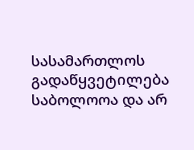სასამართლოს გადაწყვეტილება საბოლოოა და არ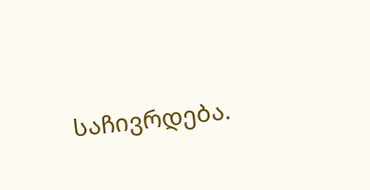საჩივრდება.